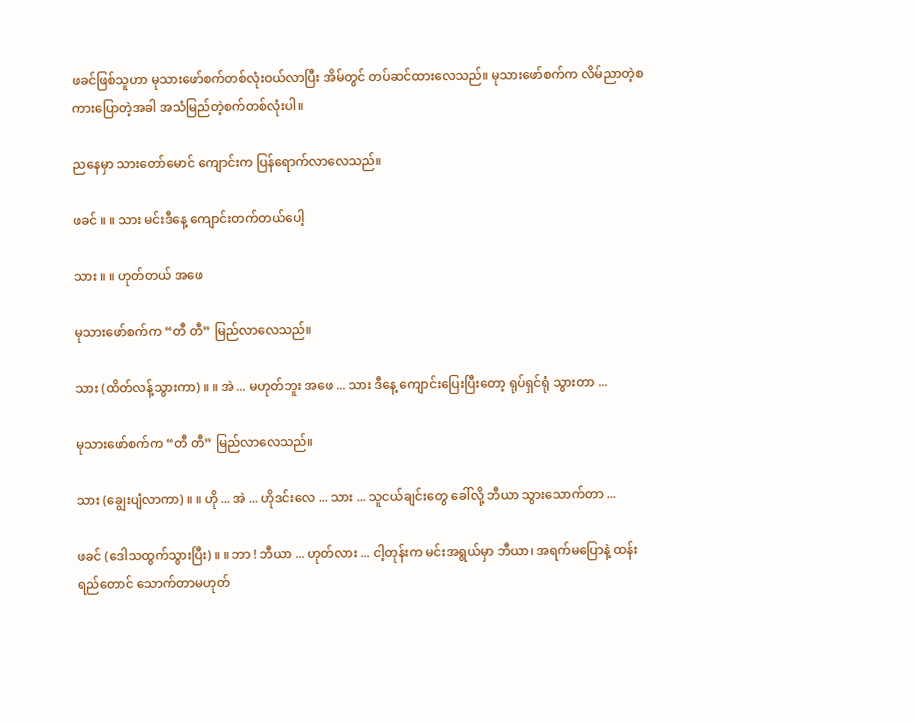ဖခင်ဖြစ်သူဟာ မုသားဖော်စက်တစ်လုံးဝယ်လာပြီး အိမ်တွင် တပ်ဆင်ထားလေသည်။ မုသားဖော်စက်က လိမ်ညာတဲ့စကားပြောတဲ့အခါ အသံမြည်တဲ့စက်တစ်လုံးပါ။

ညနေမှာ သားတော်မောင် ကျောင်းက ပြန်ရောက်လာလေသည်။

ဖခင် ။ ။ သား မင်းဒီနေ့ ကျောင်းတက်တယ်ပေါ့

သား ။ ။ ဟုတ်တယ် အဖေ

မုသားဖော်စက်က “တီ တီ” မြည်လာလေသည်။

သား (ထိတ်လန့်သွားကာ) ။ ။ အဲ ... မဟုတ်ဘူး အဖေ ... သား ဒီနေ့ ကျောင်းပြေးပြီးတော့ ရုပ်ရှင်ရုံ သွားတာ ...

မုသားဖော်စက်က “တီ တီ” မြည်လာလေသည်။

သား (ချွေးပျံလာကာ) ။ ။ ဟို ... အဲ ... ဟိုဒင်းလေ ... သား ... သူငယ်ချင်းတွေ ခေါ်လို့ ဘီယာ သွားသောက်တာ ...

ဖခင် (ဒေါသထွက်သွားပြီး) ။ ။ ဘာ ! ဘီယာ ... ဟုတ်လား ... ငါ့တုန်းက မင်းအရွယ်မှာ ဘီယာ၊ အရက်မပြောနဲ့ ထန်းရည်တောင် သောက်တာမဟုတ်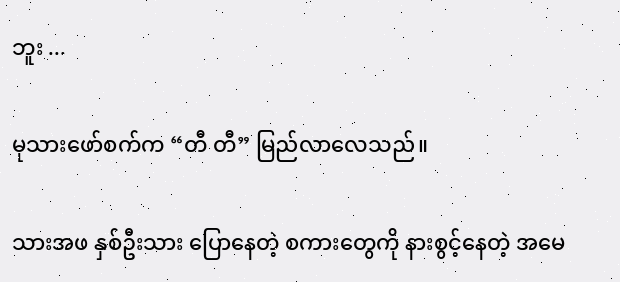ဘူး ...

မုသားဖော်စက်က “တီ တီ” မြည်လာလေသည်။

သားအဖ နှစ်ဦးသား ပြောနေတဲ့ စကားတွေကို နားစွင့်နေတဲ့ အမေ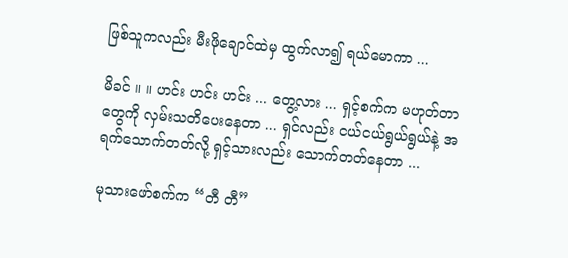ဖြစ်သူကလည်း မီးဖိုချောင်ထဲမှ ထွက်လာ၍ ရယ်မောကာ ...

မိခင် ။ ။ ဟင်း ဟင်း ဟင်း ... တွေ့လား ... ရှင့်စက်က မဟုတ်တာတွေကို လှမ်းသတိပေးနေတာ ... ရှင်လည်း ငယ်ငယ်ရွယ်ရွယ်နဲ့ အရက်သောက်တတ်လို့ ရှင့်သားလည်း သောက်တတ်နေတာ ...

မုသားဖော်စက်က “တီ တီ”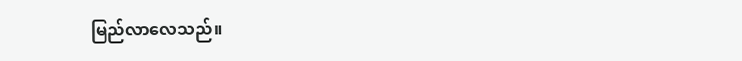မြည်လာလေသည်။